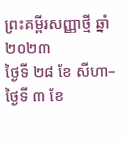ព្រះគម្ពីរសញ្ញាថ្មី ឆ្នាំ២០២៣
ថ្ងៃទី ២៨ ខែ សីហា–ថ្ងៃទី ៣ ខែ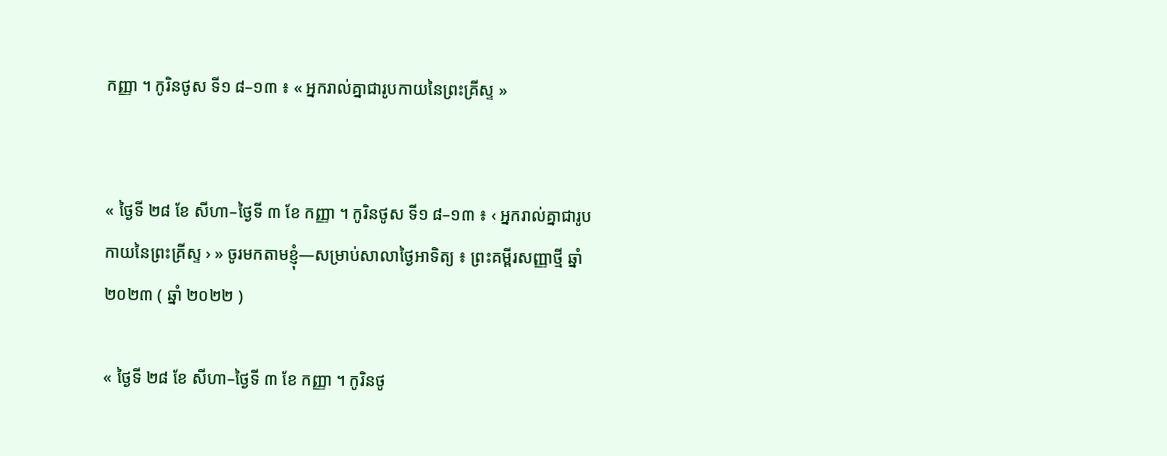កញ្ញា ។ កូរិនថូស ទី១ ៨–១៣ ៖ « អ្នករាល់គ្នាជារូបកាយនៃព្រះគ្រីស្ទ »


« ថ្ងៃទី ២៨ ខែ សីហា–ថ្ងៃទី ៣ ខែ កញ្ញា ។ កូរិនថូស ទី១ ៨–១៣ ៖ ‹ អ្នករាល់គ្នាជារូបកាយនៃព្រះគ្រីស្ទ › » ចូរមកតាមខ្ញុំ—សម្រាប់សាលាថ្ងៃអាទិត្យ ៖ ព្រះគម្ពីរសញ្ញាថ្មី ឆ្នាំ ២០២៣ ( ឆ្នាំ ២០២២ )

« ថ្ងៃទី ២៨ ខែ សីហា–ថ្ងៃទី ៣ ខែ កញ្ញា ។ កូរិនថូ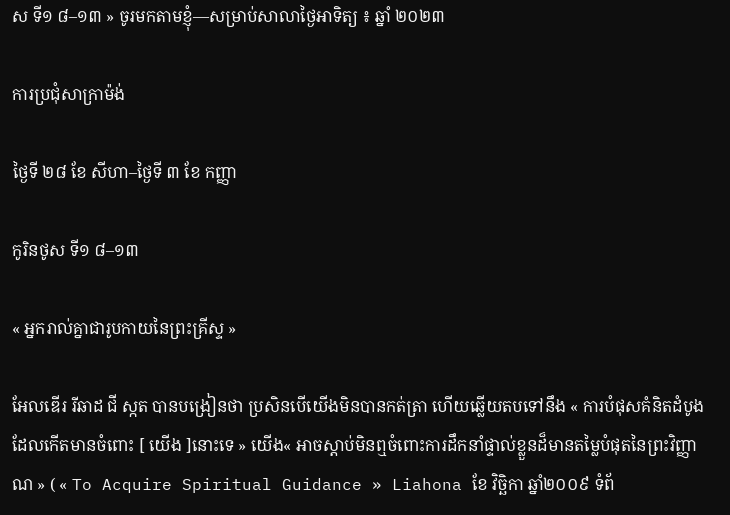ស ទី១ ៨–១៣ » ចូរមកតាមខ្ញុំ—សម្រាប់សាលាថ្ងៃអាទិត្យ ៖ ឆ្នាំ ២០២៣

ការប្រជុំសាក្រាម៉ង់

ថ្ងៃទី ២៨ ខែ សីហា–ថ្ងៃទី ៣ ខែ កញ្ញា

កូរិនថូស ទី១ ៨–១៣

« អ្នករាល់គ្នាជារូបកាយនៃព្រះគ្រីស្ទ »

អែលឌើរ រីឆាដ ជី ស្កត បានបង្រៀនថា ប្រសិនបើយើងមិនបានកត់ត្រា ហើយឆ្លើយតបទៅនឹង « ការបំផុសគំនិតដំបូងដែលកើតមានចំពោះ [ យើង ]នោះទេ » យើង« អាចស្ដាប់មិនឮចំពោះការដឹកនាំផ្ទាល់ខ្លួនដ៏មានតម្លៃបំផុតនៃព្រះវិញ្ញាណ » ( « To Acquire Spiritual Guidance » Liahona ខែ វិច្ឆិកា ឆ្នាំ២០០៩ ទំព័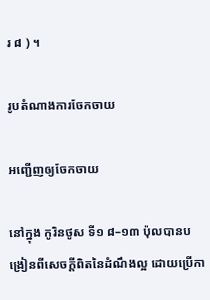រ ៨ ) ។

រូបតំណាងការចែកចាយ

អញ្ជើញឲ្យចែកចាយ

នៅក្នុង កូរិនថូស ទី១ ៨–១៣ ប៉ុលបានបង្រៀនពីសេចក្ដីពិតនៃដំណឹងល្អ ដោយប្រើកា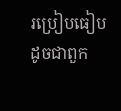រប្រៀបធៀបដូចជាពួក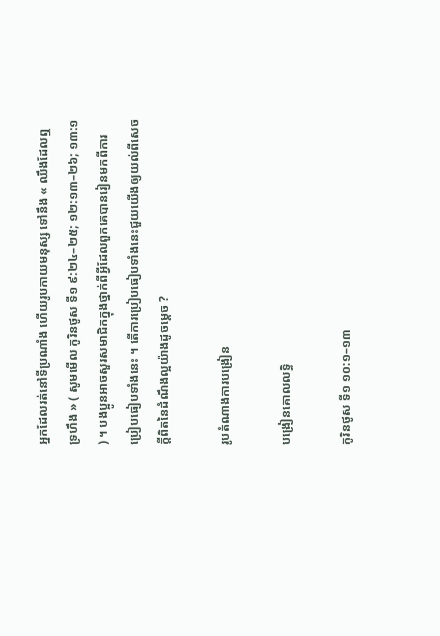អ្នកដែលរត់នៅទីប្រណាំង ហើយរូបកាយមនុស្ស ទៅនឹង « ឈឹងដែលឮទ្រហឹង » ( សូមមើល កូរិនថូស ទី១ ៩:២៤–២៥; ១២:១៣–២៦; ១៣:១ ) ។ បងប្អូនអាចសួរសមាជិកក្នុងថ្នាក់ពីអ្វីដែលពួកគេបានរៀនមកពីការប្រៀបធៀបទាំងនេះ ។ តើការប្រៀបធៀបទាំងនេះជួយយើងឲ្យយល់ពីសេចក្ដីពិតនៃដំណឹងល្អយ៉ាងដូចម្ដេច ?

រូបតំណាងការបង្រៀន

បង្រៀនគោលលទ្ធិ

កូរិនថូស ទី១ ១០:១–១៣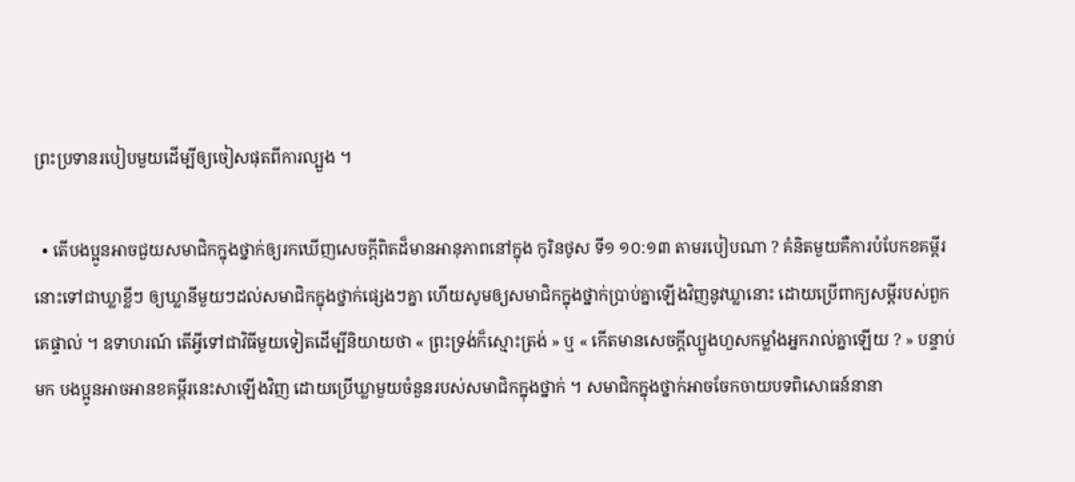ព្រះប្រទានរបៀបមួយដើម្បីឲ្យចៀសផុតពីការល្បួង ។

  • តើបងប្អូនអាចជួយសមាជិកក្នុងថ្នាក់ឲ្យរកឃើញសេចក្ដីពិតដ៏មានអានុភាពនៅក្នុង កូរិនថូស ទី១ ១០:១៣ តាមរបៀបណា ? គំនិតមួយគឺការបំបែកខគម្ពីរនោះទៅជាឃ្លាខ្លីៗ ឲ្យឃ្លានីមួយៗដល់សមាជិកក្នុងថ្នាក់ផ្សេងៗគ្នា ហើយសូមឲ្យសមាជិកក្នុងថ្នាក់ប្រាប់គ្នាឡើងវិញនូវឃ្លានោះ ដោយប្រើពាក្យសម្ដីរបស់ពួកគេផ្ទាល់ ។ ឧទាហរណ៍ តើអ្វីទៅជាវិធីមួយទៀតដើម្បីនិយាយថា « ព្រះទ្រង់ក៏ស្មោះត្រង់ » ឬ « កើតមានសេចក្តីល្បួងហួសកម្លាំងអ្នករាល់គ្នាឡើយ ? » បន្ទាប់មក បងប្អូនអាចអានខគម្ពីរនេះសាឡើងវិញ ដោយប្រើឃ្លាមួយចំនួនរបស់សមាជិកក្នុងថ្នាក់ ។ សមាជិកក្នុងថ្នាក់អាចចែកចាយបទពិសោធន៍នានា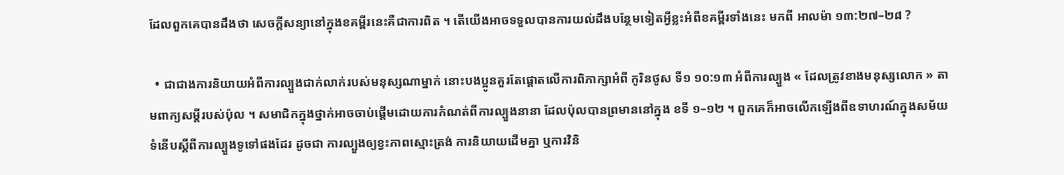ដែលពួកគេបានដឹងថា សេចក្ដីសន្យានៅក្នុងខគម្ពីរនេះគឺជាការពិត ។ តើយើងអាចទទួលបានការយល់ដឹងបន្ថែមទៀតអ្វីខ្លះអំពីខគម្ពីរទាំងនេះ មកពី អាលម៉ា ១៣:២៧–២៨ ?

  • ជាជាងការនិយាយអំពីការល្បួងជាក់លាក់របស់មនុស្សណាម្នាក់ នោះបងប្អូនគួរតែផ្ដោតលើការពិភាក្សាអំពី កូរិនថូស ទី១ ១០:១៣ អំពីការល្បួង « ដែលត្រូវខាងមនុស្សលោក » តាមពាក្យសម្ដីរបស់ប៉ុល ។ សមាជិកក្នុងថ្នាក់អាចចាប់ផ្ដើមដោយការកំណត់ពីការល្បួងនានា ដែលប៉ុលបានព្រមាននៅក្នុង ខទី ១–១២ ។ ពួកគេក៏អាចលើកឡើងពីឧទាហរណ៍ក្នុងសម័យទំនើបស្ដីពីការល្បួងទូទៅផងដែរ ដូចជា ការល្បួងឲ្យខ្វះភាពស្មោះត្រង់ ការនិយាយដើមគ្នា ឬការវិនិ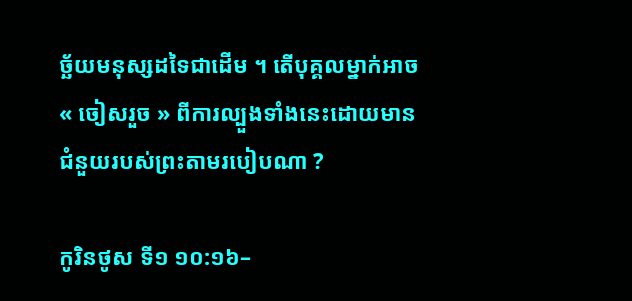ច្ឆ័យមនុស្សដទៃជាដើម ។ តើបុគ្គលម្នាក់អាច « ចៀសរួច » ពីការល្បួងទាំងនេះដោយមានជំនួយរបស់ព្រះតាមរបៀបណា ?

កូរិនថូស ទី១ ១០:១៦–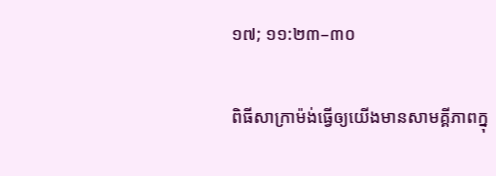១៧; ១១:២៣–៣០

ពិធីសាក្រាម៉ង់ធ្វើឲ្យយើងមានសាមគ្គីភាពក្នុ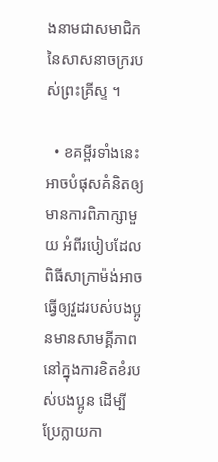ងនាមជាសមាជិកនៃសាសនាចក្ររបស់ព្រះគ្រីស្ទ ។

  • ខគម្ពីរទាំងនេះអាចបំផុសគំនិតឲ្យមានការពិភាក្សាមួយ អំពីរបៀបដែលពិធីសាក្រាម៉ង់អាចធ្វើឲ្យវួដរបស់បងប្អូនមានសាមគ្គីភាពនៅក្នុងការខិតខំរបស់បងប្អូន ដើម្បីប្រែក្លាយកា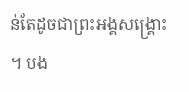ន់តែដូចជាព្រះអង្គសង្គ្រោះ ។ បង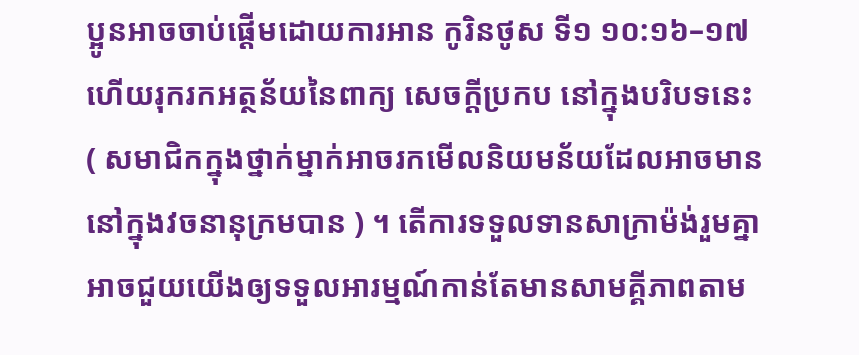ប្អូនអាចចាប់ផ្ដើមដោយការអាន កូរិនថូស ទី១ ១០:១៦–១៧ ហើយរុករកអត្ថន័យនៃពាក្យ សេចក្ដីប្រកប នៅក្នុងបរិបទនេះ ( សមាជិកក្នុងថ្នាក់ម្នាក់អាចរកមើលនិយមន័យដែលអាចមាននៅក្នុងវចនានុក្រមបាន ) ។ តើការទទួលទានសាក្រាម៉ង់រួមគ្នាអាចជួយយើងឲ្យទទួលអារម្មណ៍កាន់តែមានសាមគ្គីភាពតាម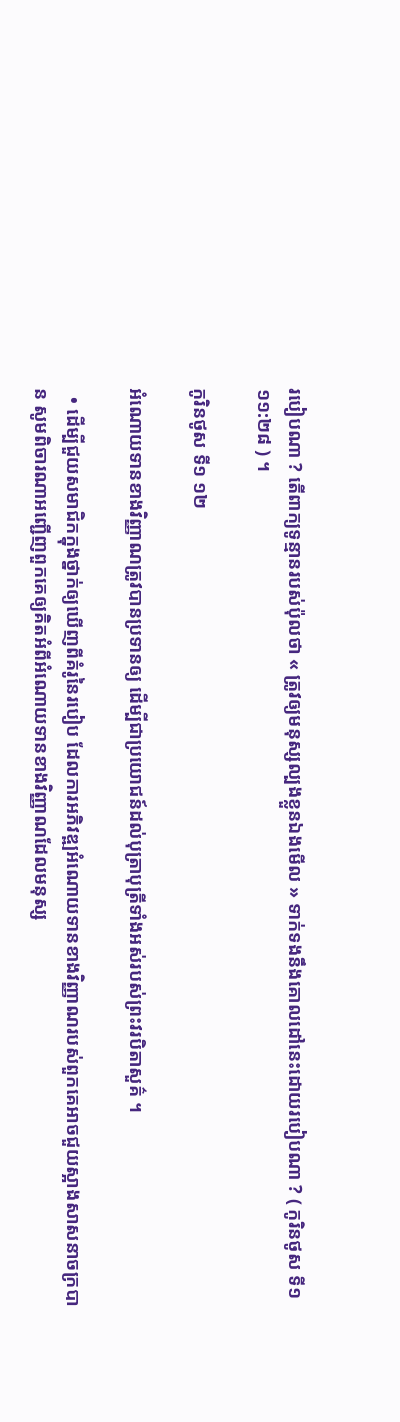របៀបណា ? តើពាក្យទូន្មានរបស់ប៉ុលថា « ត្រូវឲ្យមនុស្សល្បងខ្លួនឯងមើល » ទាក់ទងនឹងគោលដៅនេះដោយរបៀបណា ? ( កូរិនថូស ទី១ ១១:២៨ ) ។

កូរិនថូស ទី១ ១២

អំណោយទានខាងវិញ្ញាណត្រូវបានប្រទានឲ្យ ដើម្បីជាប្រយោជន៍ដល់បុត្រាបុត្រីទាំងអស់របស់ព្រះវរបិតាសួគ៌ ។

  • ដើម្បីជួយសមាជិកក្នុងថ្នាក់ឲ្យឃើញពីគំរូនៃរបៀប ដែលការអភិវឌ្ឍអំណោយទានខាងវិញ្ញាណរបស់ពួកគេអាចជួយស្អាងសាសនាចក្របាន សូមពិចារណាអញ្ជើញពួកគេឲ្យគិតអំពីអំណោយទានខាងវិញ្ញាណដែលមនុស្ស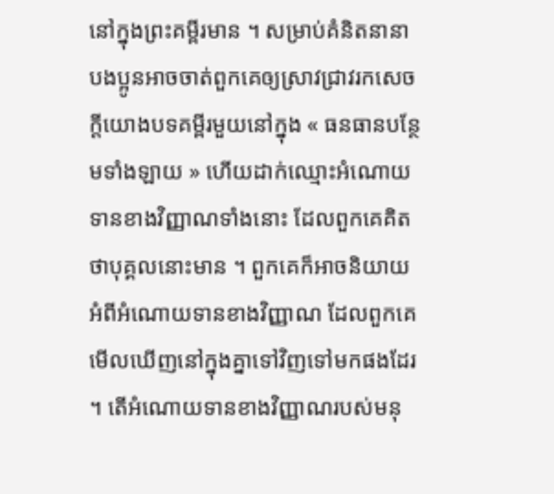នៅក្នុងព្រះគម្ពីរមាន ។ សម្រាប់គំនិតនានា បងប្អូនអាចចាត់ពួកគេឲ្យស្រាវជ្រាវរកសេចក្ដីយោងបទគម្ពីរមួយនៅក្នុង « ធនធានបន្ថែមទាំងឡាយ » ហើយដាក់ឈ្មោះអំណោយទានខាងវិញ្ញាណទាំងនោះ ដែលពួកគេគិតថាបុគ្គលនោះមាន ។ ពួកគេក៏អាចនិយាយអំពីអំណោយទានខាងវិញ្ញាណ ដែលពួកគេមើលឃើញនៅក្នុងគ្នាទៅវិញទៅមកផងដែរ ។ តើអំណោយទានខាងវិញ្ញាណរបស់មនុ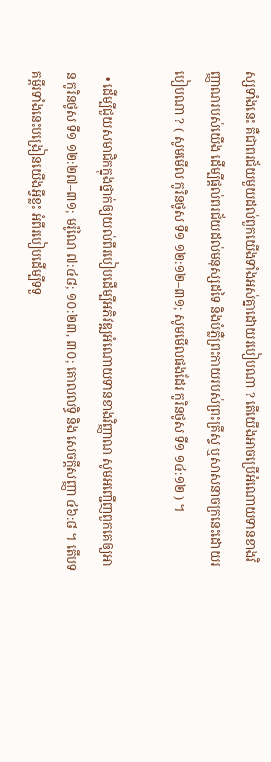ស្សទាំងនេះ គឺជាពរជ័យមួយដល់ពួកយើងទាំងអស់គ្នាដោយរបៀបណា ? តើយើងអាចប្រើអំណោយទានខាងវិញ្ញាណរបស់យើង ដើម្បីផ្ដល់ពរជ័យដល់មនុស្សដទៃ និងបំភ្លឺព្រះកាយរបស់ព្រះគ្រីស្ទ ឬសាសនាចក្រនេះដោយរបៀបណា ? ( សូមមើល កូរិនថូស ទី១ ១២:១២–៣១; សូមមើលផងដែរ កូរិនថូស ទី១ ១៤:១២ ) ។

  • ដើម្បីជួយសមាជិកក្នុងថ្នាក់ឲ្យយល់ពីរបៀបដើម្បីអភិវឌ្ឍអំណោយទានខាងវិញ្ញាណ សូមអញ្ជើញពួកគេឲ្យអាន កូរិនថូស ទី១ ១២:២៧–៣១; មរ៉ូណៃ ៧:៤៨; ១០:២៣, ៣០; គោលលទ្ធិ និង សេចក្ដីសញ្ញា ៤៦:៨ ។ តើបទគម្ពីរទាំងនេះបង្រៀនយើងអ្វីខ្លះ អំពីរបៀបដើម្បីទទួ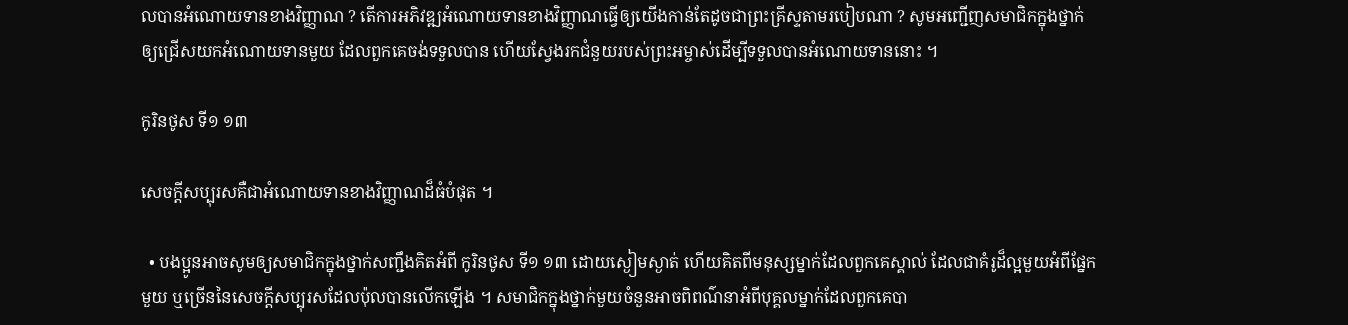លបានអំណោយទានខាងវិញ្ញាណ ? តើការអភិវឌ្ឍអំណោយទានខាងវិញ្ញាណធ្វើឲ្យយើងកាន់តែដូចជាព្រះគ្រីស្ទតាមរបៀបណា ? សូមអញ្ជើញសមាជិកក្នុងថ្នាក់ឲ្យជ្រើសយកអំណោយទានមួយ ដែលពួកគេចង់ទទួលបាន ហើយស្វែងរកជំនួយរបស់ព្រះអម្ចាស់ដើម្បីទទួលបានអំណោយទាននោះ ។

កូរិនថូស ទី១ ១៣

សេចក្តីសប្បុរសគឺជាអំណោយទានខាងវិញ្ញាណដ៏ធំបំផុត ។

  • បងប្អូនអាចសូមឲ្យសមាជិកក្នុងថ្នាក់សញ្ជឹងគិតអំពី កូរិនថូស ទី១ ១៣ ដោយស្ងៀមស្ងាត់ ហើយគិតពីមនុស្សម្នាក់ដែលពួកគេស្គាល់ ដែលជាគំរូដ៏ល្អមួយអំពីផ្នែកមួយ ឬច្រើននៃសេចក្ដីសប្បុរសដែលប៉ុលបានលើកឡើង ។ សមាជិកក្នុងថ្នាក់មួយចំនួនអាចពិពណ៌នាអំពីបុគ្គលម្នាក់ដែលពួកគេបា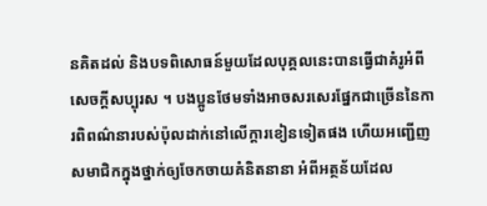នគិតដល់ និងបទពិសោធន៍មួយដែលបុគ្គលនេះបានធ្វើជាគំរូអំពីសេចក្ដីសប្បុរស ។ បងប្អូនថែមទាំងអាចសរសេរផ្នែកជាច្រើននៃការពិពណ៌នារបស់ប៉ុលដាក់នៅលើក្ដារខៀនទៀតផង ហើយអញ្ជើញសមាជិកក្នុងថ្នាក់ឲ្យចែកចាយគំនិតនានា អំពីអត្ថន័យដែល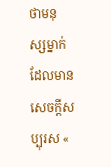ថាមនុស្សម្នាក់ដែលមានសេចក្ដីសប្បុរស «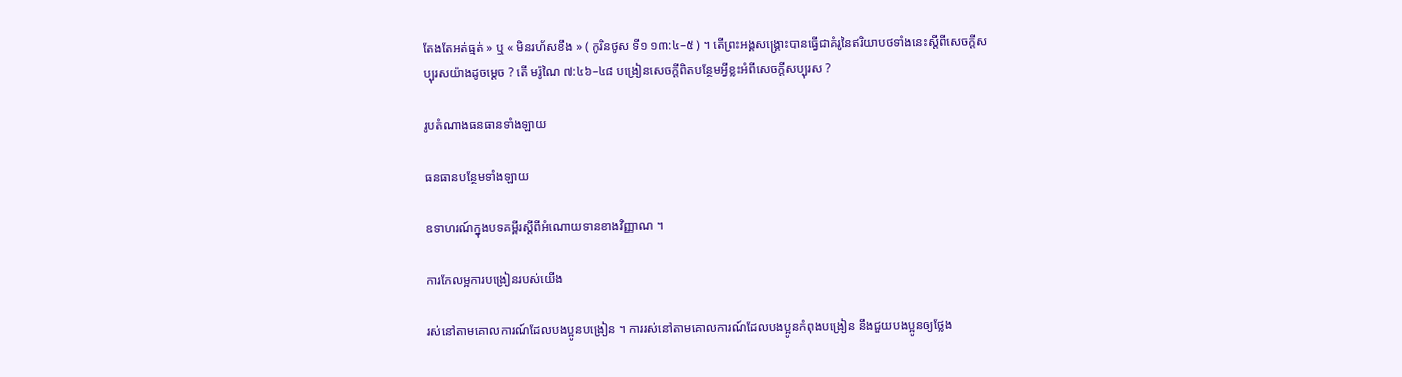តែងតែអត់ធ្មត់ » ឬ « មិនរហ័សខឹង » ( កូរិនថូស ទី១ ១៣:៤–៥ ) ។ តើព្រះអង្គសង្គ្រោះបានធ្វើជាគំរូនៃឥរិយាបថទាំងនេះស្ដីពីសេចក្ដីសប្បុរសយ៉ាងដូចម្ដេច ? តើ មរ៉ូណៃ ៧:៤៦–៤៨ បង្រៀនសេចក្ដីពិតបន្ថែមអ្វីខ្លះអំពីសេចក្ដីសប្បុរស ?

រូបតំណាងធនធានទាំងឡាយ

ធនធានបន្ថែមទាំងឡាយ

ឧទាហរណ៍ក្នុងបទគម្ពីរស្ដីពីអំណោយទានខាងវិញ្ញាណ ។

ការកែលម្អការបង្រៀនរបស់យើង

រស់នៅតាមគោលការណ៍ដែលបងប្អូនបង្រៀន ។ ការរស់នៅតាមគោលការណ៍ដែលបងប្អូនកំពុងបង្រៀន នឹងជួយបងប្អូនឲ្យថ្លែង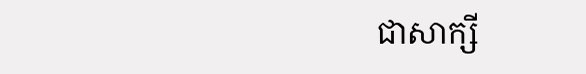ជាសាក្សី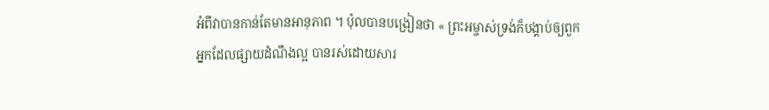អំពីវាបានកាន់តែមានអានុភាព ។ ប៉ុលបានបង្រៀនថា « ព្រះអម្ចាស់ទ្រង់ក៏បង្គាប់ឲ្យពួកអ្នកដែលផ្សាយដំណឹងល្អ បានរស់ដោយសារ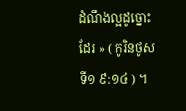ដំណឹងល្អដូច្នោះដែរ » ( កូរិនថូស ទី១ ៩:១៤ ) ។